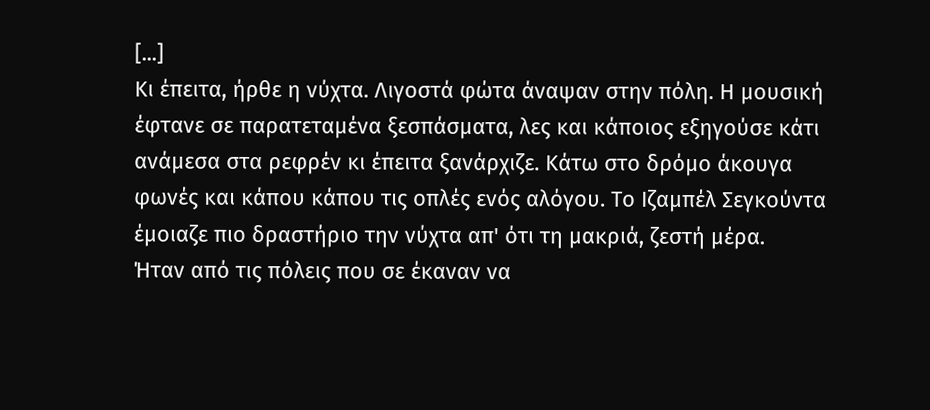[...]
Κι έπειτα, ήρθε η νύχτα. Λιγοστά φώτα άναψαν στην πόλη. Η μουσική έφτανε σε παρατεταμένα ξεσπάσματα, λες και κάποιος εξηγούσε κάτι ανάμεσα στα ρεφρέν κι έπειτα ξανάρχιζε. Κάτω στο δρόμο άκουγα φωνές και κάπου κάπου τις οπλές ενός αλόγου. Το Ιζαμπέλ Σεγκούντα έμοιαζε πιο δραστήριο την νύχτα απ' ότι τη μακριά, ζεστή μέρα.
Ήταν από τις πόλεις που σε έκαναν να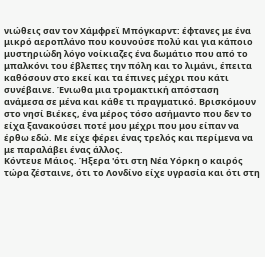νιώθεις σαν τον Χάμφρεϊ Μπόγκαρντ: έφτανες με ένα μικρό αεροπλάνο που κουνούσε πολύ και για κάποιο μυστηριώδη λόγο νοίκιαζες ένα δωμάτιο που από το μπαλκόνι του έβλεπες την πόλη και το λιμάνι, έπειτα καθόσουν στο εκεί και τα έπινες μέχρι που κάτι συνέβαινε. Ένιωθα μια τρομακτική απόσταση ανάμεσα σε μένα και κάθε τι πραγματικό. Βρισκόμουν στο νησί Βιέκες, ένα μέρος τόσο ασήμαντο που δεν το είχα ξανακούσει ποτέ μου μέχρι που μου είπαν να έρθω εδώ. Με είχε φέρει ένας τρελός και περίμενα να με παραλάβει ένας άλλος.
Κόντευε Μάιος. Ήξερα 'ότι στη Νέα Υόρκη ο καιρός τώρα ζέσταινε, ότι το Λονδίνο είχε υγρασία και ότι στη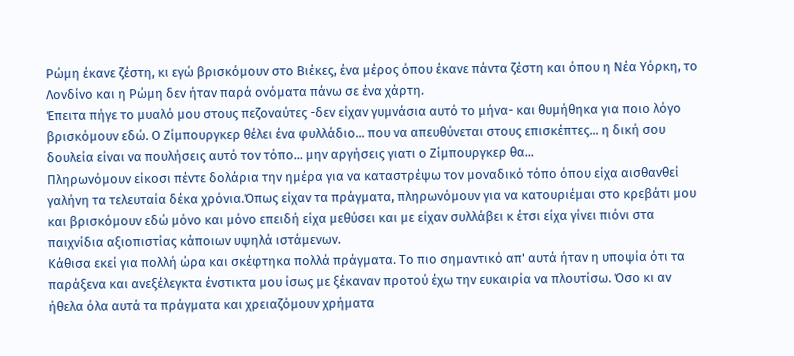Ρώμη έκανε ζέστη, κι εγώ βρισκόμουν στο Βιέκες, ένα μέρος όπου έκανε πάντα ζέστη και όπου η Νέα Υόρκη, το Λονδίνο και η Ρώμη δεν ήταν παρά ονόματα πάνω σε ένα χάρτη.
Έπειτα πήγε το μυαλό μου στους πεζοναύτες -δεν είχαν γυμνάσια αυτό το μήνα- και θυμήθηκα για ποιο λόγο βρισκόμουν εδώ. Ο Ζίμπουργκερ θέλει ένα φυλλάδιο... που να απευθύνεται στους επισκέπτες... η δική σου δουλεία είναι να πουλήσεις αυτό τον τόπο... μην αργήσεις γιατι ο Ζίμπουργκερ θα...
Πληρωνόμουν είκοσι πέντε δολάρια την ημέρα για να καταστρέψω τον μοναδικό τόπο όπου είχα αισθανθεί γαλήνη τα τελευταία δέκα χρόνια.Όπως είχαν τα πράγματα, πληρωνόμουν για να κατουριέμαι στο κρεβάτι μου και βρισκόμουν εδώ μόνο και μόνο επειδή είχα μεθύσει και με είχαν συλλάβει κ έτσι είχα γίνει πιόνι στα παιχνίδια αξιοπιστίας κάποιων υψηλά ιστάμενων.
Κάθισα εκεί για πολλή ώρα και σκέφτηκα πολλά πράγματα. Το πιο σημαντικό απ' αυτά ήταν η υποψία ότι τα παράξενα και ανεξέλεγκτα ένστικτα μου ίσως με ξέκαναν προτού έχω την ευκαιρία να πλουτίσω. Όσο κι αν ήθελα όλα αυτά τα πράγματα και χρειαζόμουν χρήματα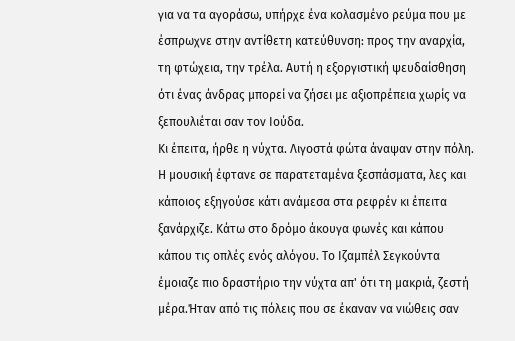για να τα αγοράσω, υπήρχε ένα κολασμένο ρεύμα που με έσπρωχνε στην αντίθετη κατεύθυνση: προς την αναρχία, τη φτώχεια, την τρέλα. Αυτή η εξοργιστική ψευδαίσθηση ότι ένας άνδρας μπορεί να ζήσει με αξιοπρέπεια χωρίς να ξεπουλιέται σαν τον Ιούδα.
Κι έπειτα, ήρθε η νύχτα. Λιγοστά φώτα άναψαν στην πόλη. Η μουσική έφτανε σε παρατεταμένα ξεσπάσματα, λες και κάποιος εξηγούσε κάτι ανάμεσα στα ρεφρέν κι έπειτα ξανάρχιζε. Κάτω στο δρόμο άκουγα φωνές και κάπου κάπου τις οπλές ενός αλόγου. Το Ιζαμπέλ Σεγκούντα έμοιαζε πιο δραστήριο την νύχτα απ' ότι τη μακριά, ζεστή μέρα.Ήταν από τις πόλεις που σε έκαναν να νιώθεις σαν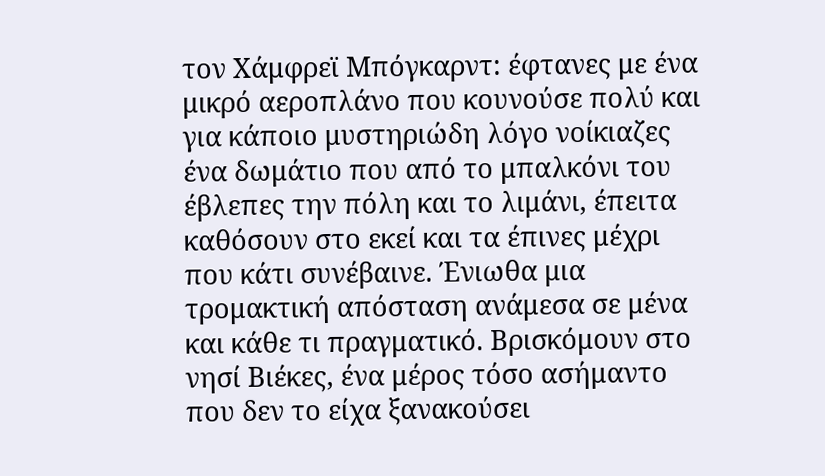τον Χάμφρεϊ Μπόγκαρντ: έφτανες με ένα μικρό αεροπλάνο που κουνούσε πολύ και για κάποιο μυστηριώδη λόγο νοίκιαζες ένα δωμάτιο που από το μπαλκόνι του έβλεπες την πόλη και το λιμάνι, έπειτα καθόσουν στο εκεί και τα έπινες μέχρι που κάτι συνέβαινε. Ένιωθα μια τρομακτική απόσταση ανάμεσα σε μένα και κάθε τι πραγματικό. Βρισκόμουν στο νησί Βιέκες, ένα μέρος τόσο ασήμαντο που δεν το είχα ξανακούσει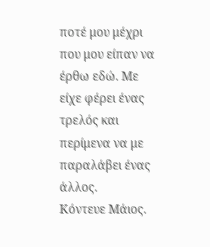ποτέ μου μέχρι που μου είπαν να έρθω εδώ. Με είχε φέρει ένας τρελός και περίμενα να με παραλάβει ένας άλλος.
Κόντευε Μάιος.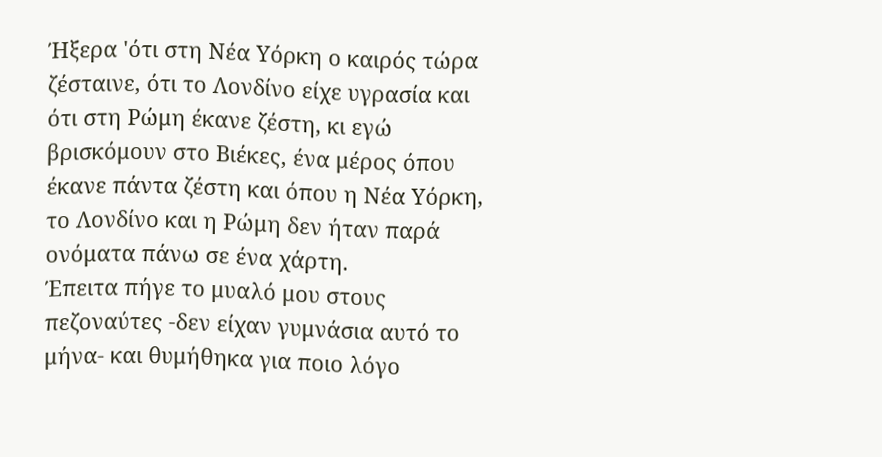Ήξερα 'ότι στη Νέα Υόρκη ο καιρός τώρα ζέσταινε, ότι το Λονδίνο είχε υγρασία και ότι στη Ρώμη έκανε ζέστη, κι εγώ βρισκόμουν στο Βιέκες, ένα μέρος όπου έκανε πάντα ζέστη και όπου η Νέα Υόρκη, το Λονδίνο και η Ρώμη δεν ήταν παρά ονόματα πάνω σε ένα χάρτη.
Έπειτα πήγε το μυαλό μου στους πεζοναύτες -δεν είχαν γυμνάσια αυτό το μήνα- και θυμήθηκα για ποιο λόγο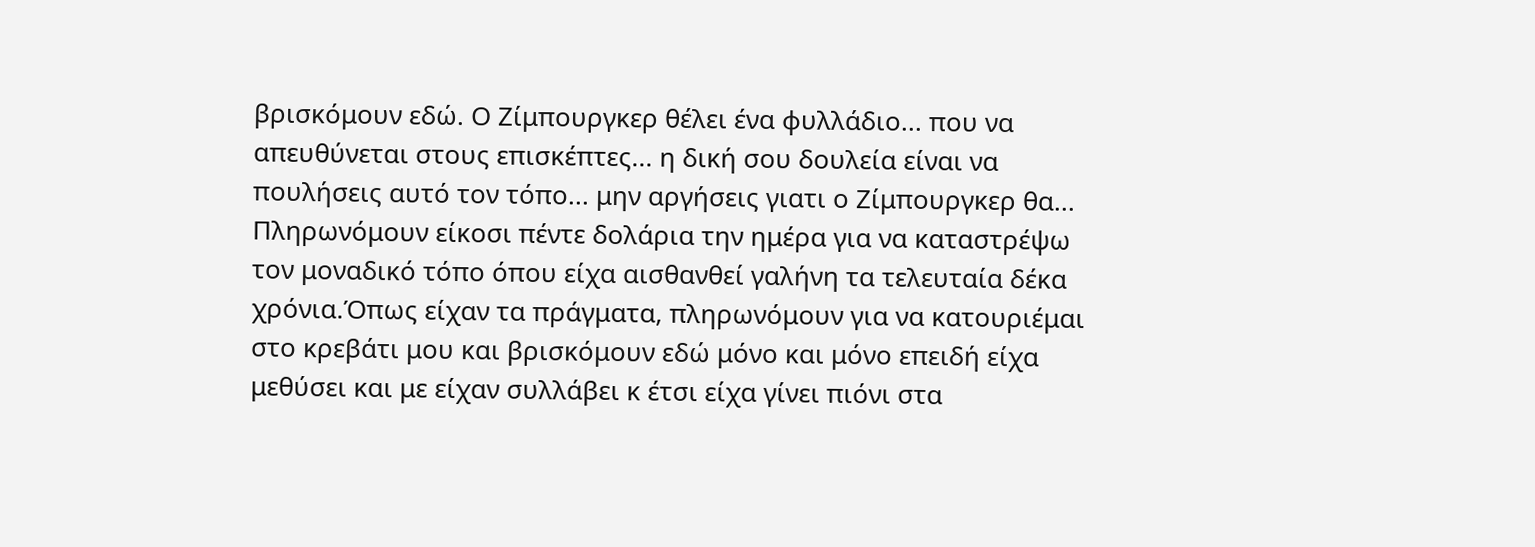βρισκόμουν εδώ. Ο Ζίμπουργκερ θέλει ένα φυλλάδιο... που να απευθύνεται στους επισκέπτες... η δική σου δουλεία είναι να πουλήσεις αυτό τον τόπο... μην αργήσεις γιατι ο Ζίμπουργκερ θα...
Πληρωνόμουν είκοσι πέντε δολάρια την ημέρα για να καταστρέψω τον μοναδικό τόπο όπου είχα αισθανθεί γαλήνη τα τελευταία δέκα χρόνια.Όπως είχαν τα πράγματα, πληρωνόμουν για να κατουριέμαι στο κρεβάτι μου και βρισκόμουν εδώ μόνο και μόνο επειδή είχα μεθύσει και με είχαν συλλάβει κ έτσι είχα γίνει πιόνι στα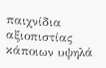παιχνίδια αξιοπιστίας κάποιων υψηλά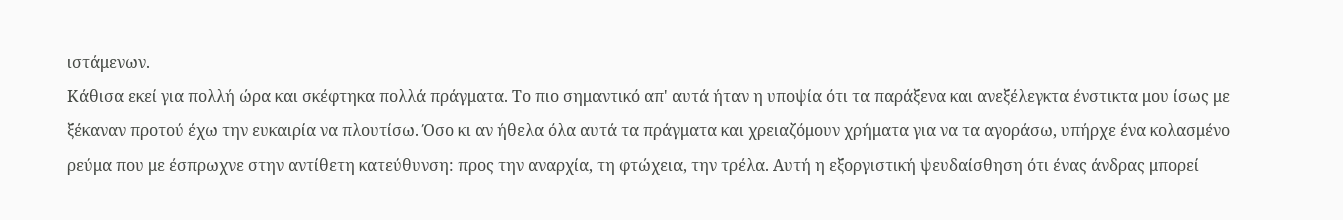ιστάμενων.
Κάθισα εκεί για πολλή ώρα και σκέφτηκα πολλά πράγματα. Το πιο σημαντικό απ' αυτά ήταν η υποψία ότι τα παράξενα και ανεξέλεγκτα ένστικτα μου ίσως με ξέκαναν προτού έχω την ευκαιρία να πλουτίσω. Όσο κι αν ήθελα όλα αυτά τα πράγματα και χρειαζόμουν χρήματα για να τα αγοράσω, υπήρχε ένα κολασμένο ρεύμα που με έσπρωχνε στην αντίθετη κατεύθυνση: προς την αναρχία, τη φτώχεια, την τρέλα. Αυτή η εξοργιστική ψευδαίσθηση ότι ένας άνδρας μπορεί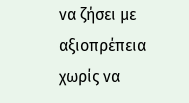να ζήσει με αξιοπρέπεια χωρίς να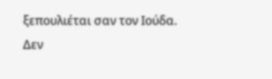ξεπουλιέται σαν τον Ιούδα.
Δεν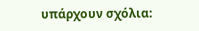υπάρχουν σχόλια: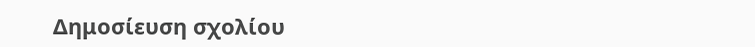Δημοσίευση σχολίου